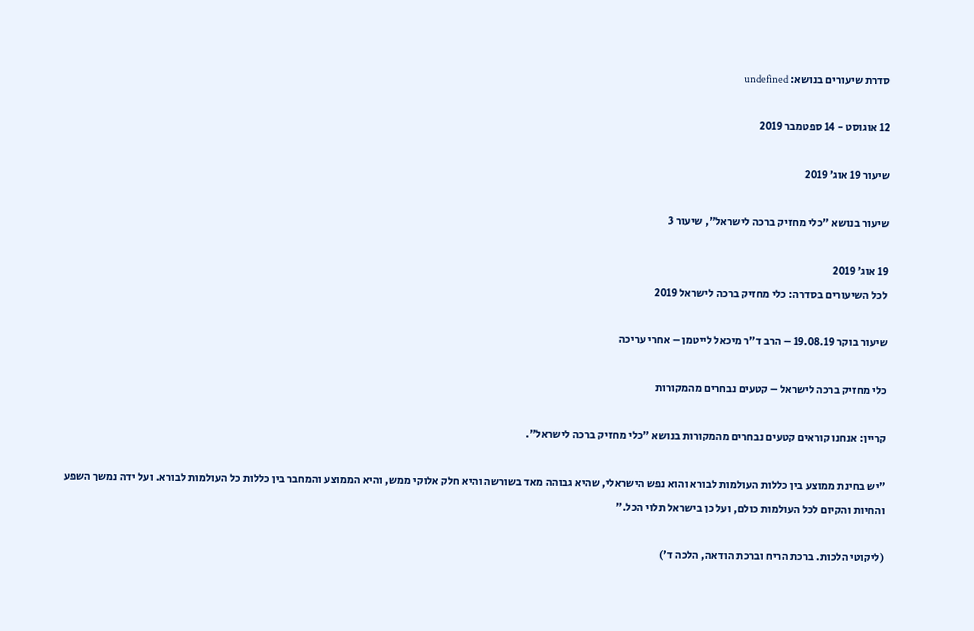סדרת שיעורים בנושא: undefined

12 אוגוסט - 14 ספטמבר 2019

שיעור 19 אוג׳ 2019

שיעור בנושא "כלי מחזיק ברכה לישראל", שיעור 3

19 אוג׳ 2019
לכל השיעורים בסדרה: כלי מחזיק ברכה לישראל 2019

שיעור בוקר 19.08.19 – הרב ד"ר מיכאל לייטמן – אחרי עריכה

כלי מחזיק ברכה לישראל – קטעים נבחרים מהמקורות

קריין: אנחנו קוראים קטעים נבחרים מהמקורות בנושא "כלי מחזיק ברכה לישראל".

"יש בחינת ממוצע בין כללות העולמות לבורא והוא נפש הישראלי, שהיא גבוהה מאד בשורשה והיא חלק אלוקי ממש, והיא הממוצע והמחבר בין כללות כל העולמות לבורא. ועל ידה נמשך השפע והחיות והקיום לכל העולמות כולם, ועל כן בישראל תלוי הכל."

(ליקוטי הלכות. ברכת הריח וברכת הודאה, הלכה ד')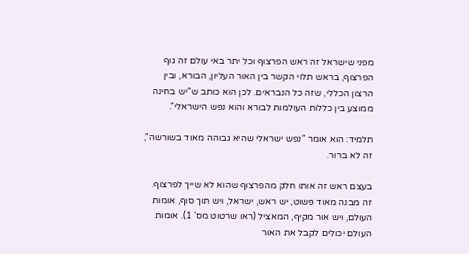מפני שישראל זה ראש הפרצוף וכל יתר באי עולם זה גוף הפרצוף, בראש תלוי הקשר בין האור העליון, הבורא, ובין הרצון הכללי, שזה כל הנבראים. לכן הוא כותב ש"יש בחינה ממוצע בין כללות העולמות לבורא והוא נפש הישראלי".

תלמיד: הוא אומר "נפש ישראלי שהיא גבוהה מאוד בשורשה", זה לא ברור.

בעצם ראש זה אותו חלק מהפרצוף שהוא לא שייך לפרצוף. זה מבנה מאוד פשוט, יש ראש, ישראל, ויש תוך סוף, אומות העולם, ויש אור מקיף, המאציל (ראו שרטוט מס' 1). אומות העולם יכולים לקבל את האור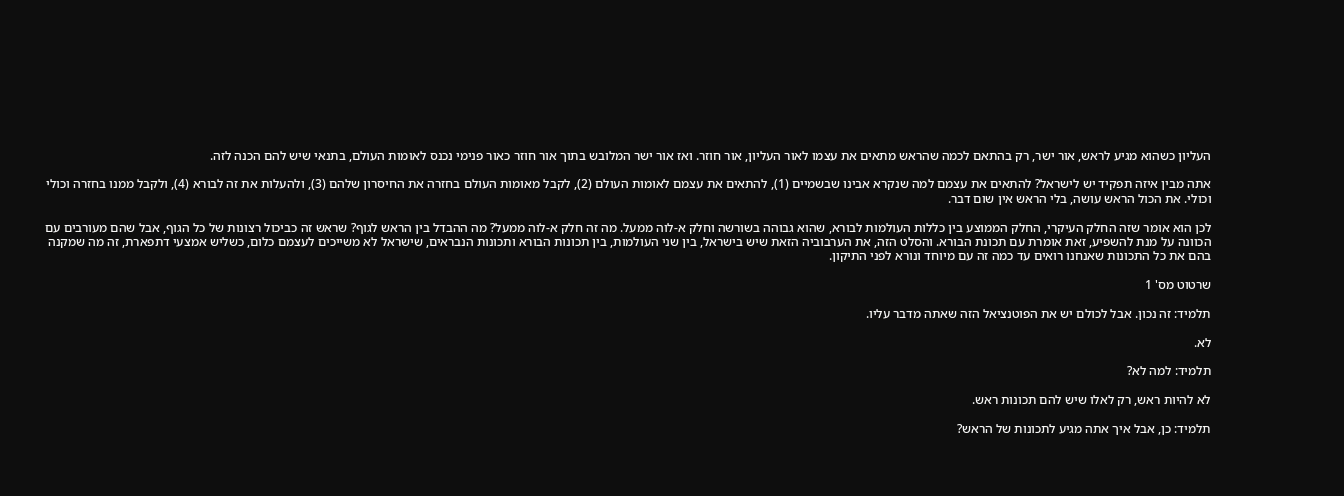העליון כשהוא מגיע לראש, אור ישר, רק בהתאם לכמה שהראש מתאים את עצמו לאור העליון, אור חוזר. ואז אור ישר המלובש בתוך אור חוזר כאור פנימי נכנס לאומות העולם, בתנאי שיש להם הכנה לזה.

אתה מבין איזה תפקיד יש לישראל? להתאים את עצמם למה שנקרא אבינו שבשמיים (1), להתאים את עצמם לאומות העולם (2), לקבל מאומות העולם בחזרה את החיסרון שלהם (3), ולהעלות את זה לבורא (4), ולקבל ממנו בחזרה וכולי וכולי. את הכול הראש עושה, בלי הראש אין שום דבר.

לכן הוא אומר שזה החלק העיקרי, החלק הממוצע בין כללות העולמות לבורא, שהוא גבוהה בשורשה וחלק א-לוה ממעל. מה זה חלק א-לוה ממעל? מה ההבדל בין הראש לגוף? שראש זה כביכול רצונות של כל הגוף, אבל שהם מעורבים עם הכוונה על מנת להשפיע, זאת אומרת עם תכונת הבורא. והסלט הזה, את הערבוביה הזאת שיש בישראל, בין שני העולמות, בין תכונות הבורא ותכונות הנבראים, שישראל לא משייכים לעצמם כלום, כשליש אמצעי דתפארת, זה מה שמקנה בהם את כל התכונות שאנחנו רואים עד כמה זה עם מיוחד ונורא לפני התיקון.

שרטוט מס' 1

תלמיד: זה נכון. אבל לכולם יש את הפוטנציאל הזה שאתה מדבר עליו.

לא.

תלמיד: למה לא?

לא להיות ראש, רק לאלו שיש להם תכונות ראש.

תלמיד: כן, אבל איך אתה מגיע לתכונות של הראש?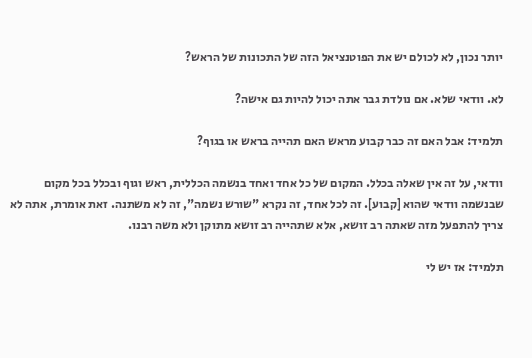יותר נכון, לא לכולם יש את הפוטנציאל הזה של התכונות של הראש?

לא. וודאי שלא. אם נולדת גבר אתה יכול להיות גם אישה?

תלמיד: אבל האם זה כבר קבוע מראש האם תהייה בראש או בגוף?

וודאי, על זה אין שאלה בכלל. המקום של כל אחד ואחד בנשמה הכללית, ראש וגוף ובכלל בכל מקום שבנשמה וודאי שהוא [קבוע]. זה לכל אחד, זה נקרא "שורש נשמה", זה לא משתנה. זאת אומרת, אתה לא צריך להתפעל מזה שאתה רב זושא, אלא שתהייה רב זושא מתוקן ולא משה רבנו.

תלמיד: אז יש לי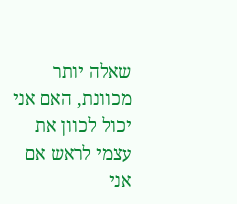שאלה יותר מכוונת, האם אני יכול לכוון את עצמי לראש אם אני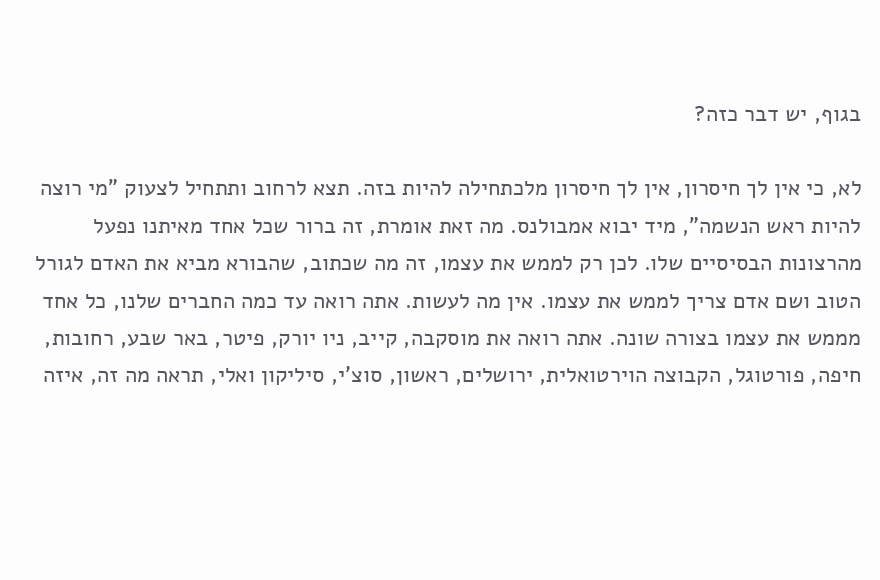בגוף, יש דבר כזה?

לא, כי אין לך חיסרון, אין לך חיסרון מלכתחילה להיות בזה. תצא לרחוב ותתחיל לצעוק "מי רוצה להיות ראש הנשמה", מיד יבוא אמבולנס. מה זאת אומרת, זה ברור שכל אחד מאיתנו נפעל מהרצונות הבסיסיים שלו. לכן רק לממש את עצמו, זה מה שכתוב, שהבורא מביא את האדם לגורל הטוב ושם אדם צריך לממש את עצמו. אין מה לעשות. אתה רואה עד כמה החברים שלנו, כל אחד מממש את עצמו בצורה שונה. אתה רואה את מוסקבה, קייב, ניו יורק, פיטר, באר שבע, רחובות, חיפה, פורטוגל, הקבוצה הוירטואלית, ירושלים, ראשון, סוצ'י, סיליקון ואלי, תראה מה זה, איזה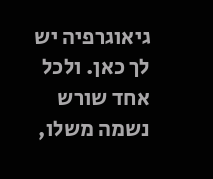גיאוגרפיה יש לך כאן. ולכל אחד שורש נשמה משלו,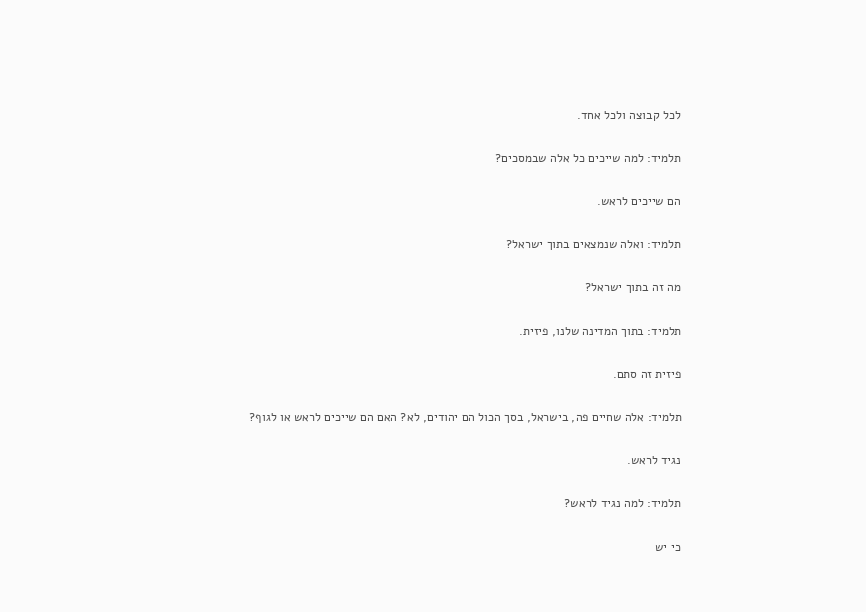לכל קבוצה ולכל אחד.

תלמיד: למה שייכים כל אלה שבמסכים?

הם שייכים לראש.

תלמיד: ואלה שנמצאים בתוך ישראל?

מה זה בתוך ישראל?

תלמיד: בתוך המדינה שלנו, פיזית.

פיזית זה סתם.

תלמיד: אלה שחיים פה, בישראל, בסך הכול הם יהודים, לא? האם הם שייכים לראש או לגוף?

נגיד לראש.

תלמיד: למה נגיד לראש?

כי יש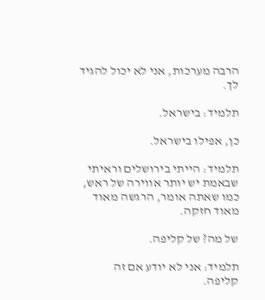הרבה מערכות, אני לא יכול להגיד לך.

תלמיד: בישראל.

כן, אפילו בישראל.

תלמיד: הייתי בירושלים וראיתי שבאמת יש יותר אווירה של ראש, כמו שאתה אומר, הרגשה מאוד מאוד חזקה.

של מה? של קליפה.

תלמיד: אני לא יודע אם זה קליפה.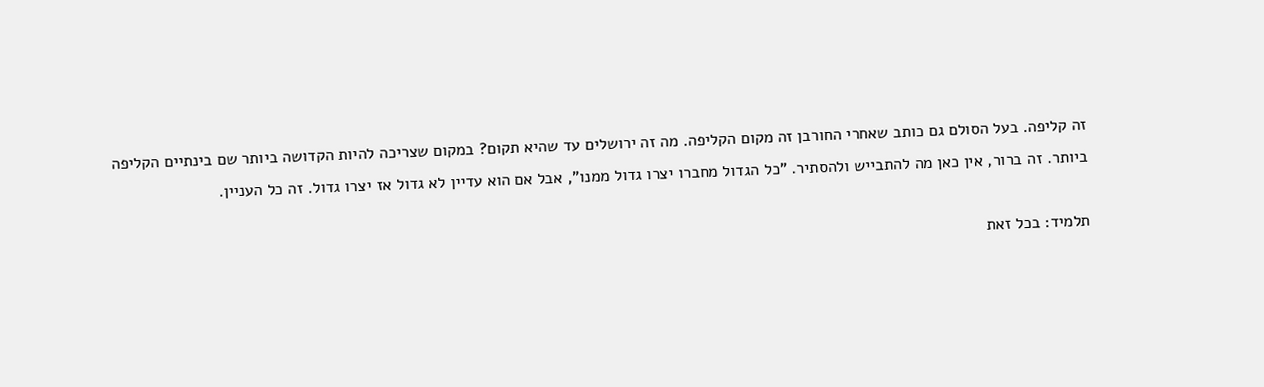זה קליפה. בעל הסולם גם כותב שאחרי החורבן זה מקום הקליפה. מה זה ירושלים עד שהיא תקום? במקום שצריכה להיות הקדושה ביותר שם בינתיים הקליפה ביותר. זה ברור, אין כאן מה להתבייש ולהסתיר. "כל הגדול מחברו יצרו גדול ממנו", אבל אם הוא עדיין לא גדול אז יצרו גדול. זה כל העניין.

תלמיד: בכל זאת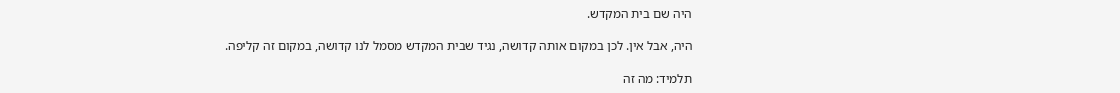היה שם בית המקדש.

היה, אבל אין. לכן במקום אותה קדושה, נגיד שבית המקדש מסמל לנו קדושה, במקום זה קליפה.

תלמיד: מה זה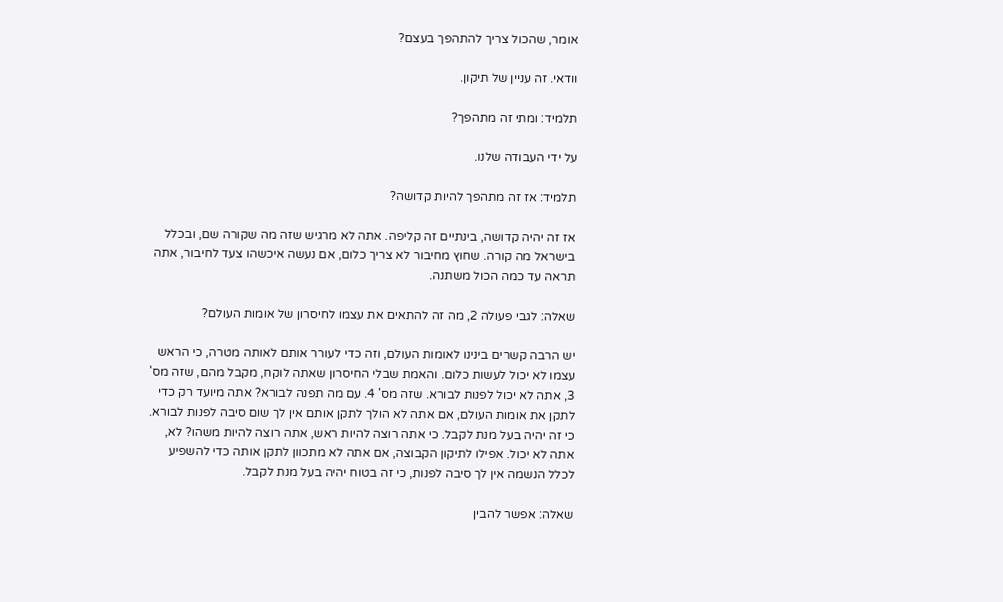אומר, שהכול צריך להתהפך בעצם?

וודאי. זה עניין של תיקון.

תלמיד: ומתי זה מתהפך?

על ידי העבודה שלנו.

תלמיד: אז זה מתהפך להיות קדושה?

אז זה יהיה קדושה, בינתיים זה קליפה. אתה לא מרגיש שזה מה שקורה שם, ובכלל בישראל מה קורה. שחוץ מחיבור לא צריך כלום, אם נעשה איכשהו צעד לחיבור, אתה תראה עד כמה הכול משתנה.

שאלה: לגבי פעולה 2, מה זה להתאים את עצמו לחיסרון של אומות העולם?

יש הרבה קשרים בינינו לאומות העולם, וזה כדי לעורר אותם לאותה מטרה, כי הראש עצמו לא יכול לעשות כלום. והאמת שבלי החיסרון שאתה לוקח, מקבל מהם, שזה מס' 3, אתה לא יכול לפנות לבורא. שזה מס' 4. עם מה תפנה לבורא? אתה מיועד רק כדי לתקן את אומות העולם, אם אתה לא הולך לתקן אותם אין לך שום סיבה לפנות לבורא. כי זה יהיה בעל מנת לקבל. כי אתה רוצה להיות ראש, אתה רוצה להיות משהו? לא, אתה לא יכול. אפילו לתיקון הקבוצה, אם אתה לא מתכוון לתקן אותה כדי להשפיע לכלל הנשמה אין לך סיבה לפנות, כי זה בטוח יהיה בעל מנת לקבל.

שאלה: אפשר להבין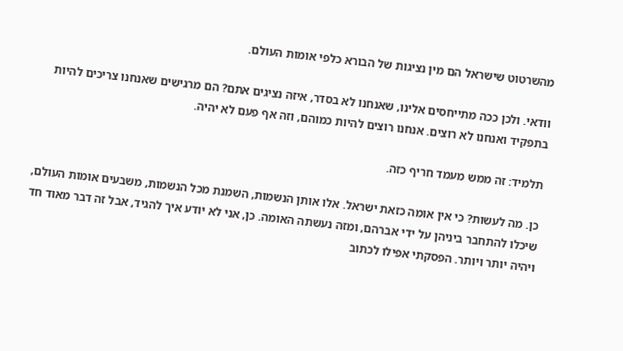מהשרטוט שישראל הם מין נציגות של הבורא כלפי אומות העולם.

וודאי. ולכן ככה מתייחסים אלינו, שאנחנו לא בסדר, איזה נציגים אתם? הם מרגישים שאנחנו צריכים להיות בתפקיד ואנחנו לא רוצים. אנחנו רוצים להיות כמוהם, וזה אף פעם לא יהיה.

תלמיד: זה ממש מעמד חריף כזה.

כן. מה לעשות? כי אין אומה כזאת ישראל. אלו אותן הנשמות, השמנת מכל הנשמות, משבעים אומות העולם, שיכלו להתחבר ביניהן על ידי אברהם, ומזה נעשתה האומה. כן, אני לא יודע איך להגיד, אבל זה דבר מאוד חד ויהיה יותר ויותר. הפסקתי אפילו לכתוב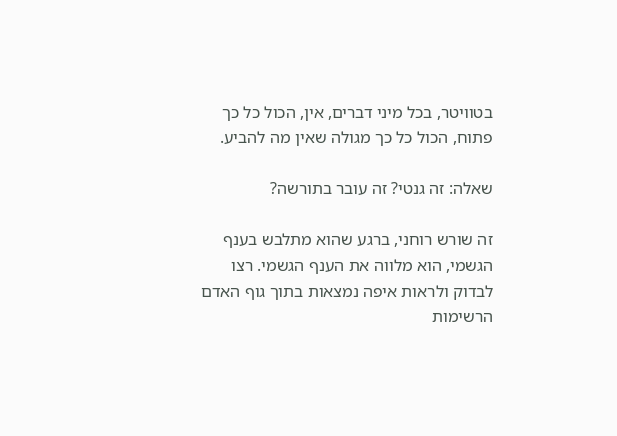בטוויטר, בכל מיני דברים, אין, הכול כל כך פתוח, הכול כל כך מגולה שאין מה להביע.

שאלה: זה גנטי? זה עובר בתורשה?

זה שורש רוחני, ברגע שהוא מתלבש בענף הגשמי, הוא מלווה את הענף הגשמי. רצו לבדוק ולראות איפה נמצאות בתוך גוף האדם הרשימות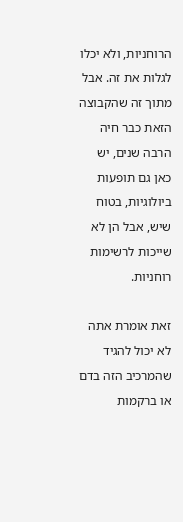הרוחניות, ולא יכלו לגלות את זה. אבל מתוך זה שהקבוצה הזאת כבר חיה הרבה שנים, יש כאן גם תופעות ביולוגיות, בטוח שיש, אבל הן לא שייכות לרשימות רוחניות.

זאת אומרת אתה לא יכול להגיד שהמרכיב הזה בדם או ברקמות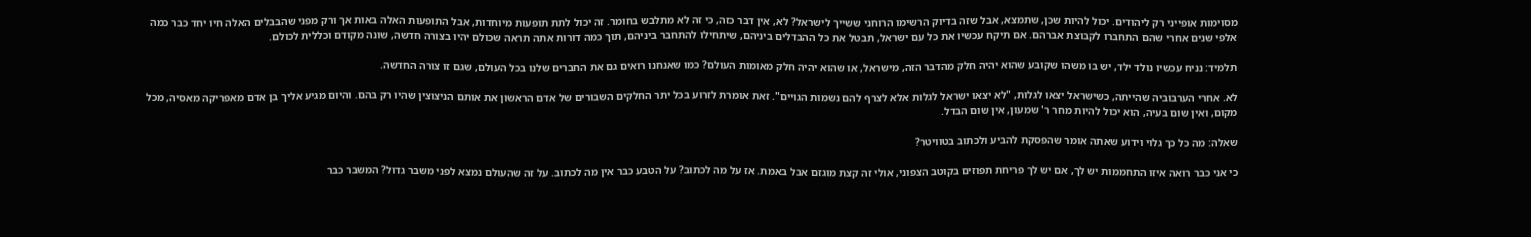מסוימות אופייני רק ליהודים. יכול להיות שכן, שתמצא, אבל שזה בדיוק הרשימו הרוחני ששייך לישראל? לא, אין דבר כזה, כי זה לא מתלבש בחומר. זה יכול לתת תופעות מיוחדות, אבל התופעות האלה באות אך ורק מפני שהבבלים האלה חיו יחד כבר כמה אלפי שנים אחרי שהם התחברו לקבוצת אברהם. אם תיקח עכשיו את כל עם ישראל, תבטל את כל ההבדלים ביניהם, שיתחילו להתחבר ביניהם, תוך כמה דורות אתה תראה שכולם יהיו בצורה חדשה, שונה מקודם וכללית לכולם.

תלמיד: נניח עכשיו נולד ילד, יש בו משהו שקובע שהוא יהיה חלק מהדבר הזה, מישראל, או שהוא יהיה חלק מאומות העולם? כמו שאנחנו רואים גם את החברים שלנו בכל העולם, שגם זו צורה החדשה.

לא. אחרי הערבוביה שהייתה, כשישראל יצאו לגלות, "לא יצאו ישראל לגלות אלא לצרף להם נשמות הגויים". זאת אומרת לזרוע בכל יתר החלקים השבורים של אדם הראשון את אותם הניצוצין שהיו רק בהם. והיום מגיע אליך בן אדם מאפריקה מאסיה, מכל מקום, ואין שום בעיה, הוא יכול להיות מחר ר' שמעון, אין שום הבדל.

שאלה: מה כל כך גלוי וידוע שאתה אומר שהפסקת להביע ולכתוב בטוויטר?

כי אני כבר רואה איזו התחממות יש לך, אם יש לך פריחת תפוזים בקוטב הצפוני, אולי זה קצת מוגזם אבל באמת. אז על מה לכתוב? על הטבע כבר אין מה לכתוב. על זה שהעולם נמצא לפני משבר גדול? המשבר כבר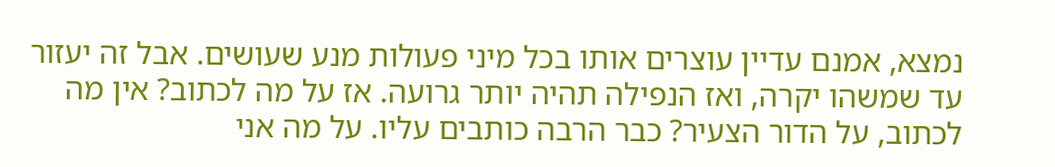נמצא, אמנם עדיין עוצרים אותו בכל מיני פעולות מנע שעושים. אבל זה יעזור עד שמשהו יקרה, ואז הנפילה תהיה יותר גרועה. אז על מה לכתוב? אין מה לכתוב, על הדור הצעיר? כבר הרבה כותבים עליו. על מה אני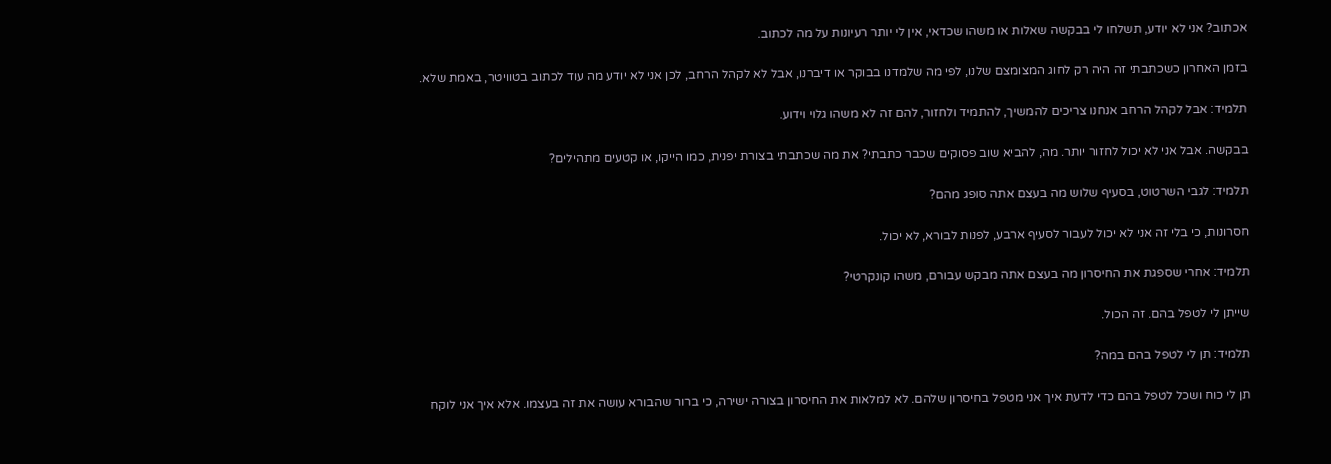אכתוב? אני לא יודע, תשלחו לי בבקשה שאלות או משהו שכדאי, אין לי יותר רעיונות על מה לכתוב.

בזמן האחרון כשכתבתי זה היה רק לחוג המצומצם שלנו, לפי מה שלמדנו בבוקר או דיברנו, אבל לא לקהל הרחב, לכן אני לא יודע מה עוד לכתוב בטוויטר, באמת שלא.

תלמיד: אבל לקהל הרחב אנחנו צריכים להמשיך, להתמיד ולחזור, להם זה לא משהו גלוי וידוע.

בבקשה. אבל אני לא יכול לחזור יותר. מה, להביא שוב פסוקים שכבר כתבתי? את מה שכתבתי בצורת יפנית, כמו הייקו, או קטעים מתהילים?

תלמיד: לגבי השרטוט, בסעיף שלוש מה בעצם אתה סופג מהם?

חסרונות, כי בלי זה אני לא יכול לעבור לסעיף ארבע, לפנות לבורא, לא יכול.

תלמיד: אחרי שספגת את החיסרון מה בעצם אתה מבקש עבורם, משהו קונקרטי?

שייתן לי לטפל בהם. זה הכול.

תלמיד: תן לי לטפל בהם במה?

תן לי כוח ושכל לטפל בהם כדי לדעת איך אני מטפל בחיסרון שלהם. לא למלאות את החיסרון בצורה ישירה, כי ברור שהבורא עושה את זה בעצמו. אלא איך אני לוקח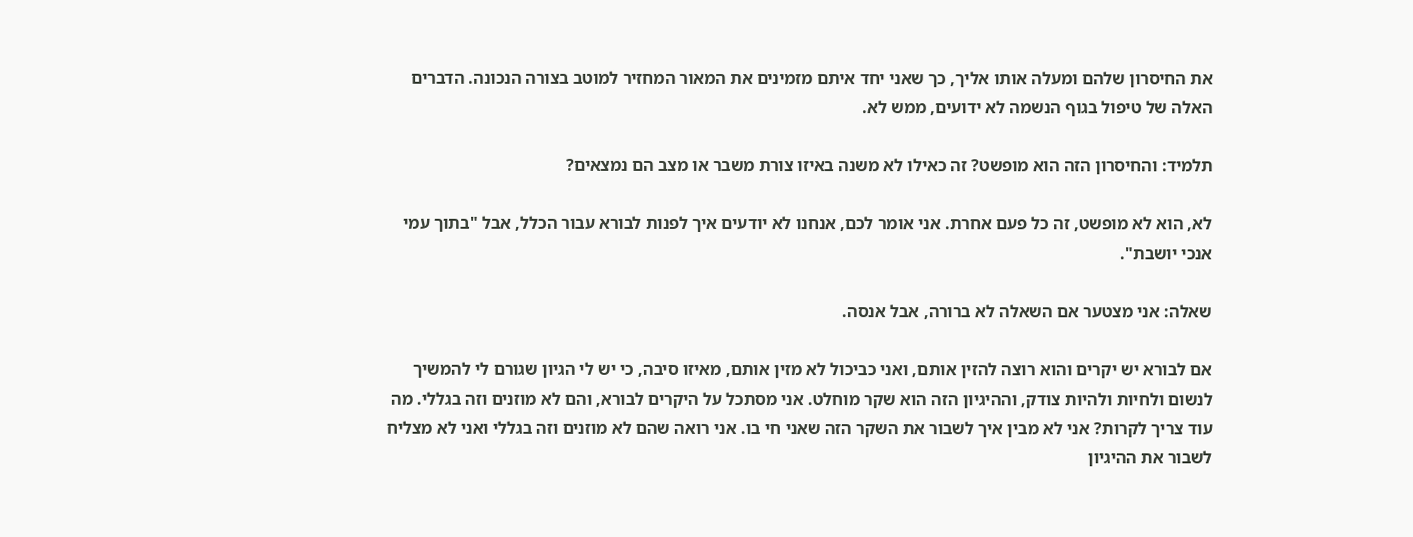את החיסרון שלהם ומעלה אותו אליך, כך שאני יחד איתם מזמינים את המאור המחזיר למוטב בצורה הנכונה. הדברים האלה של טיפול בגוף הנשמה לא ידועים, ממש לא.

תלמיד: והחיסרון הזה הוא מופשט? זה כאילו לא משנה באיזו צורת משבר או מצב הם נמצאים?

לא, הוא לא מופשט, זה כל פעם אחרת. אני אומר לכם, אנחנו לא יודעים איך לפנות לבורא עבור הכלל, אבל "בתוך עמי אנכי יושבת".

שאלה: אני מצטער אם השאלה לא ברורה, אבל אנסה.

אם לבורא יש יקרים והוא רוצה להזין אותם, ואני כביכול לא מזין אותם, מאיזו סיבה, כי יש לי הגיון שגורם לי להמשיך לנשום ולחיות ולהיות צודק, וההיגיון הזה הוא שקר מוחלט. אני מסתכל על היקרים לבורא, והם לא מוזנים וזה בגללי. מה עוד צריך לקרות? אני לא מבין איך לשבור את השקר הזה שאני חי בו. אני רואה שהם לא מוזנים וזה בגללי ואני לא מצליח לשבור את ההיגיון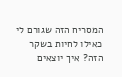המסריח הזה שגורם לי כאילו לחיות בשקר הזה? איך יוצאים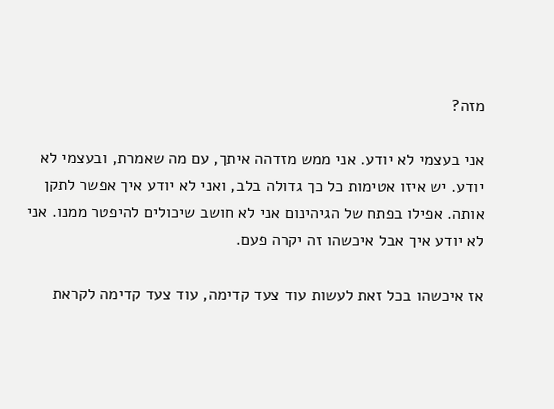מזה?

אני בעצמי לא יודע. אני ממש מזדהה איתך, עם מה שאמרת, ובעצמי לא יודע. יש איזו אטימות כל כך גדולה בלב, ואני לא יודע איך אפשר לתקן אותה. אפילו בפתח של הגיהינום אני לא חושב שיכולים להיפטר ממנו. אני לא יודע איך אבל איכשהו זה יקרה פעם.

אז איכשהו בכל זאת לעשות עוד צעד קדימה, עוד צעד קדימה לקראת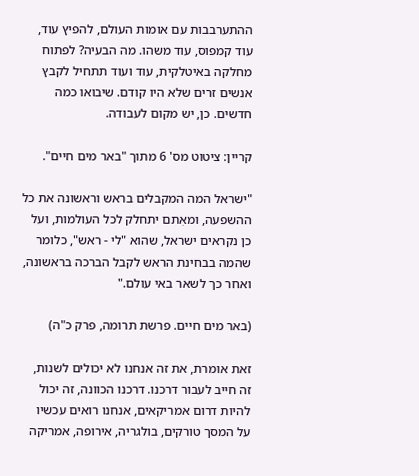ההתערבבות עם אומות העולם, להפיץ עוד, עוד קמפוס, עוד משהו. מה הבעיה? לפתוח מחלקה באיטלקית, עוד ועוד תתחיל לקבץ אנשים זרים שלא היו קודם. שיבואו כמה חדשים. כן, יש מקום לעבודה.

קריין: ציטוט מס' 6 מתוך "באר מים חיים".

"ישראל המה המקבלים בראש וראשונה את כל ההשפעה, ומאִתם יתחלק לכל העולמות, ועל כן נקראים ישראל, שהוא "לי - ראש", כלומר שהמה בבחינת הראש לקבל הברכה בראשונה, ואחר כך לשאר באי עולם."

(באר מים חיים. פרשת תרומה, פרק כ"ה)

זאת אומרת, את זה אנחנו לא יכולים לשנות, זה חייב לעבור דרכנו. דרכנו הכוונה, זה יכול להיות דרום אמריקאים, אנחנו רואים עכשיו על המסך טורקים, בולגריה, אירופה, אמריקה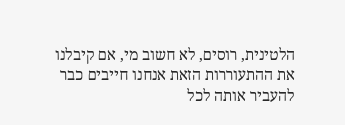הלטינית, רוסים, לא חשוב מי, אם קיבלנו את ההתעוררות הזאת אנחנו חייבים כבר להעביר אותה לכל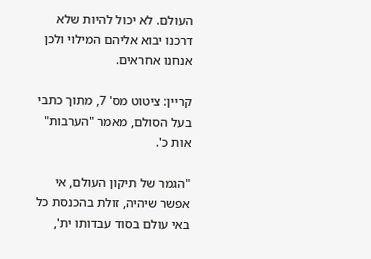העולם. לא יכול להיות שלא דרכנו יבוא אליהם המילוי ולכן אנחנו אחראים.

קריין: ציטוט מס' 7, מתוך כתבי בעל הסולם, מאמר "הערבות" אות כ'.

"הגמר של תיקון העולם, אי אפשר שיהיה, זולת בהכנסת כל באי עולם בסוד עבדותו ית',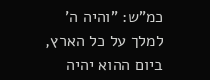כמ"ש: "והיה ה' למלך על כל הארץ, ביום ההוא יהיה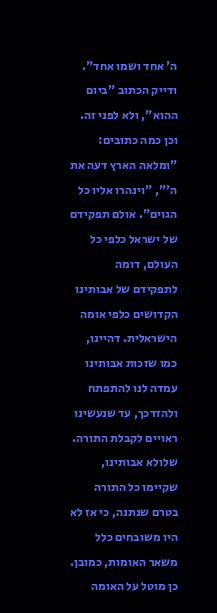ה' אחד ושמו אחד". ודייק הכתוב "ביום ההוא", ולא לפני זה. וכן כמה כתובים: "ומלאה הארץ דעה את ה'", "וינהרו אליו כל הגוים". אולם תפקידם של ישראל כלפי כל העולם, דומה לתפקידם של אבותינו הקדושים כלפי אומה הישראלית. דהיינו, כמו שזכות אבותינו עמדה לנו להתפתח ולהזדכך, עד שנעשינו ראויים לקבלת התורה. שלולא אבותינו, שקיימו כל התורה בטרם שנתנה, כי אז לא היו משובחים כלל משאר האומות, כמובן. כן מוטל על האומה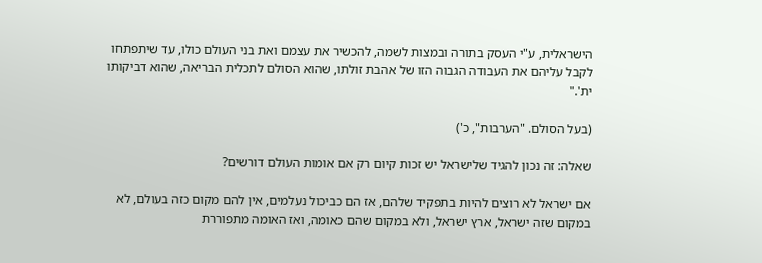הישראלית, ע"י העסק בתורה ובמצות לשמה, להכשיר את עצמם ואת בני העולם כולו, עד שיתפתחו לקבל עליהם את העבודה הגבוה הזו של אהבת זולתו, שהוא הסולם לתכלית הבריאה, שהוא דביקותו ית'."

(בעל הסולם. "הערבות", כ')

שאלה: זה נכון להגיד שלישראל יש זכות קיום רק אם אומות העולם דורשים?

אם ישראל לא רוצים להיות בתפקיד שלהם, אז הם כביכול נעלמים, אין להם מקום כזה בעולם, לא במקום שזה ישראל, ארץ ישראל, ולא במקום שהם כאומה, ואז האומה מתפוררת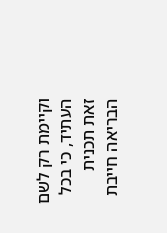וקיימת רק לשם העתיד, כי בכל זאת תכנית הבריאה חייבת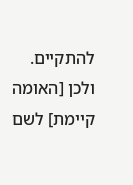להתקיים. ולכן [האומה קיימת] לשם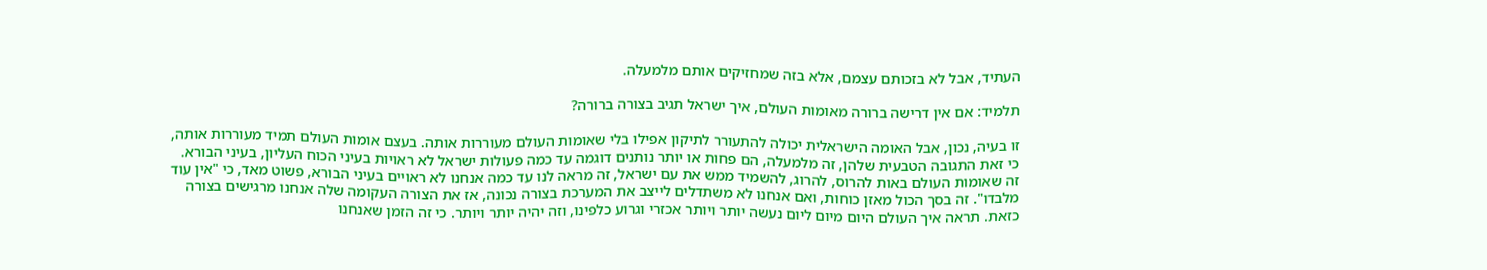העתיד, אבל לא בזכותם עצמם, אלא בזה שמחזיקים אותם מלמעלה.

תלמיד: אם אין דרישה ברורה מאומות העולם, איך ישראל תגיב בצורה ברורה?

זו בעיה, נכון, אבל האומה הישראלית יכולה להתעורר לתיקון אפילו בלי שאומות העולם מעוררות אותה. בעצם אומות העולם תמיד מעוררות אותה, כי זאת התגובה הטבעית שלהן, זה מלמעלה, הם פחות או יותר נותנים דוגמה עד כמה פעולות ישראל לא ראויות בעיני הכוח העליון, בעיני הבורא. זה שאומות העולם באות להרוס, להרוג, להשמיד ממש את עם ישראל, זה מראה לנו עד כמה אנחנו לא ראויים בעיני הבורא, פשוט מאד, כי "אין עוד מלבדו". זה בסך הכול מאזן כוחות, ואם אנחנו לא משתדלים לייצב את המערכת בצורה נכונה, אז את הצורה העקומה שלה אנחנו מרגישים בצורה כזאת. תראה איך העולם היום מיום ליום נעשה יותר ויותר אכזרי וגרוע כלפינו, וזה יהיה יותר ויותר. כי זה הזמן שאנחנו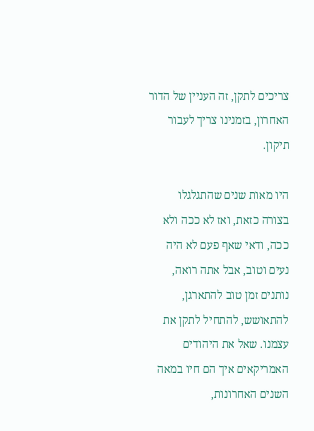צריכים לתקן, זה העניין של הדור האחרון, בזמנינו צריך לעבור תיקון.

היו מאות שנים שהתגלגלו בצורה כזאת, ואז לא ככה ולא ככה, ודאי שאף פעם לא היה נעים וטוב, אבל אתה רואה, נותנים זמן טוב להתארגן, להתאושש, להתחיל לתקן את עצמנו. שאל את היהודים האמריקאים איך הם חיו במאה השנים האחרונות,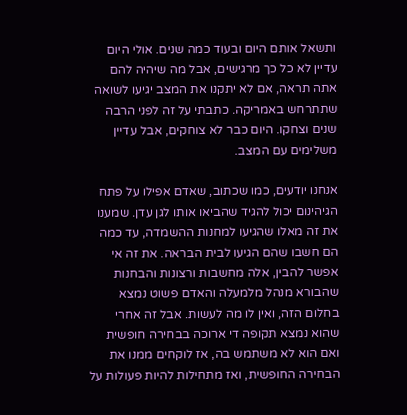ותשאל אותם היום ובעוד כמה שנים. אולי היום עדיין לא כל כך מרגישים, אבל מה שיהיה להם אתה תראה, אם לא יתקנו את המצב יגיעו לשואה שתתרחש באמריקה. כתבתי על זה לפני הרבה שנים וצחקו. היום כבר לא צוחקים, אבל עדיין משלימים עם המצב.

אנחנו יודעים, כמו שכתוב, שאדם אפילו על פתח הגיהינום יכול להגיד שהביאו אותו לגן עדן. שמענו את זה מאלו שהגיעו למחנות ההשמדה, עד כמה הם חשבו שהם הגיעו לבית הבראה. את זה אי אפשר להבין, אלה מחשבות ורצונות והבחנות שהבורא מנהל מלמעלה והאדם פשוט נמצא בחלום הזה, ואין לו מה לעשות. אבל זה אחרי שהוא נמצא תקופה די ארוכה בבחירה חופשית ואם הוא לא משתמש בה, אז לוקחים ממנו את הבחירה החופשית, ואז מתחילות להיות פעולות על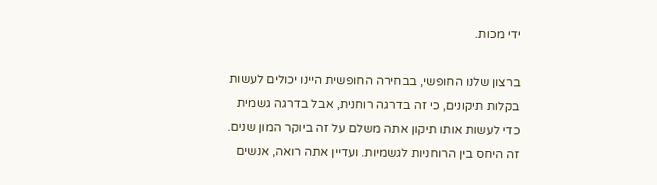ידי מכות.

ברצון שלנו החופשי, בבחירה החופשית היינו יכולים לעשות בקלות תיקונים, כי זה בדרגה רוחנית, אבל בדרגה גשמית כדי לעשות אותו תיקון אתה משלם על זה ביוקר המון שנים. זה היחס בין הרוחניות לגשמיות. ועדיין אתה רואה, אנשים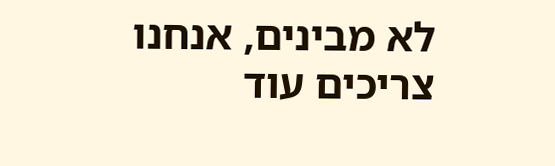לא מבינים, אנחנו צריכים עוד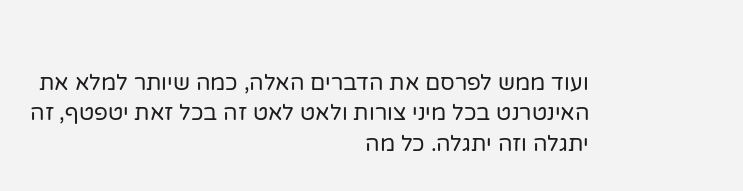ועוד ממש לפרסם את הדברים האלה, כמה שיותר למלא את האינטרנט בכל מיני צורות ולאט לאט זה בכל זאת יטפטף, זה יתגלה וזה יתגלה. כל מה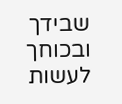שבידך ובכוחך לעשות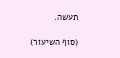תעשה.

(סוף השיעור)